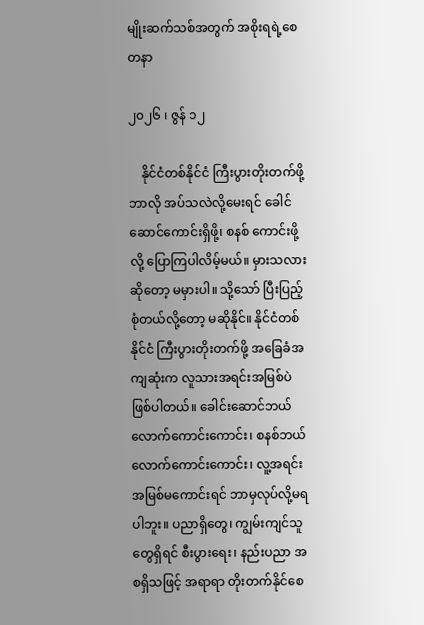မျိုးဆက်သစ်အတွက် အစိုးရရဲ့စေတနာ

၂၀၂၆ ၊ ဇွန် ၁၂

    နိုင်ငံတစ်နိုင်ငံ ကြီးပွားတိုးတက်ဖို့ဘာလို အပ်သလဲလို့မေးရင် ခေါင်ဆောင်ကောင်းရှိဖို့၊ စနစ် ကောင်းဖို့လို့ ပြောကြပါလိမ့်မယ်။ မှားသလားဆိုတော့ မမှားပါ။ သို့သော် ပြီးပြည့်စုံတယ်လို့တော့ မဆိုနိုင်။ နိုင်ငံတစ်နိုင်ငံ ကြီးပွားတိုးတက်ဖို့ အခြေခံအကျဆုံးက လူသားအရင်းအမြစ်ပဲ ဖြစ်ပါတယ်။ ခေါင်းဆောင်ဘယ်လောက်ကောင်းကောင်း၊ စနစ်ဘယ်လောက်ကောင်းကောင်း၊ လူ့အရင်းအမြစ်မကောင်းရင် ဘာမှလုပ်လို့မရ ပါဘူး။ ပညာရှိတွေ၊ ကျွမ်းကျင်သူတွေရှိရင် စီးပွားရေး၊ နည်းပညာ အစရှိသဖြင့် အရာရာ တိုးတက်နိုင်စေ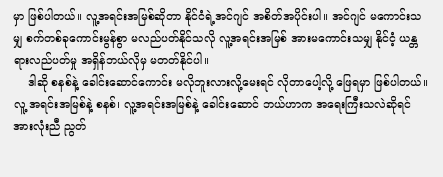မှာ ဖြစ်ပါတယ်။ လူ့အရင်းအမြစ်ဆိုတာ နိုင်ငံရဲ့အင်ဂျင် အစိတ်အပိုင်းပါ။ အင်ဂျင် မကောင်းသမျှ စက်တစ်ခုကောင်းမွန်စွာ မလည်ပတ်နိုင်သလို လူ့အရင်းအမြစ် အားမကောင်းသမျှ နိုင်ငံ့ ယန္တရားလည်ပတ်မှု အရှိန်ဘယ်လိုမှ မတတ်နိုင်ပါ။
    ဒါဆို စနစ်နဲ့ ခေါင်းဆောင်ကောင်း မလိုဘူးလားလို့မေးရင် လိုတာပေါ့လို့ ဖြေရမှာ ဖြစ်ပါတယ်။ လူ့ အရင်းအမြစ်နဲ့ စနစ်၊ လူ့အရင်းအမြစ်နဲ့ ခေါင်းဆောင် ဘယ်ဟာက အရေးကြီးသလဲဆိုရင် အားလုံးညီ ညွတ်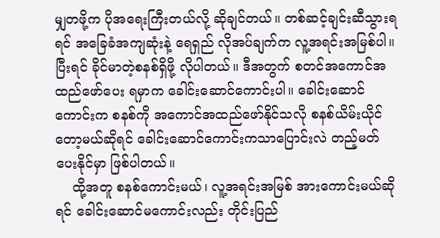မျှတဖို့က ပိုအရေးကြီးတယ်လို့ ဆိုချင်တယ်။ တစ်ဆင့်ချင်းဆီသွားရရင် အခြေခံအကျဆုံးနဲ့ ရေရှည် လိုအပ်ချက်က လူ့အရင်းအမြစ်ပါ။ ပြီးရင် ခိုင်မာတဲ့စနစ်ရှိဖို့ လိုပါတယ်။ ဒီအတွက် စတင်အကောင်အ ထည်ဖော်ပေး ရမှာက ခေါင်းဆောင်ကောင်းပါ။ ခေါင်းဆောင်ကောင်းက စနစ်ကို အကောင်အထည်ဖော်နိုင်သလို စနစ်ယိမ်းယိုင်တော့မယ်ဆိုရင် ခေါင်းဆောင်ကောင်းကသာပြောင်းလဲ တည့်မတ်ပေးနိုင်မှာ ဖြစ်ပါတယ်။
    ထို့အတူ စနစ်ကောင်းမယ်၊ လူ့အရင်းအမြစ် အားကောင်းမယ်ဆိုရင် ခေါင်းဆောင်မကောင်းလည်း တိုင်းပြည်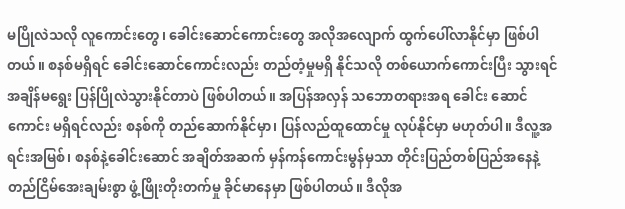မပြိုလဲသလို လူကောင်းတွေ၊ ခေါင်းဆောင်ကောင်းတွေ အလိုအလျောက် ထွက်ပေါ်လာနိုင်မှာ ဖြစ်ပါတယ်။ စနစ်မရှိရင် ခေါင်းဆောင်ကောင်းလည်း တည်တံ့မှုမရှိ နိုင်သလို တစ်ယောက်ကောင်းပြီး သွားရင် အချိန်မရွေး ပြန်ပြိုလဲသွားနိုင်တာပဲ ဖြစ်ပါတယ်။ အပြန်အလှန် သဘောတရားအရ ခေါင်း ဆောင်ကောင်း မရှိရင်လည်း စနစ်ကို တည်ဆောက်နိုင်မှာ၊ ပြန်လည်ထူထောင်မှု လုပ်နိုင်မှာ မဟုတ်ပါ။ ဒီလူ့အရင်းအမြစ်၊ စနစ်နဲ့ခေါင်းဆောင် အချိတ်အဆက် မှန်ကန်ကောင်းမွန်မှသာ တိုင်းပြည်တစ်ပြည်အနေနဲ့ တည်ငြိမ်အေးချမ်းစွာ ဖွံ့ဖြိုးတိုးတက်မှု ခိုင်မာနေမှာ ဖြစ်ပါတယ်။ ဒီလိုအ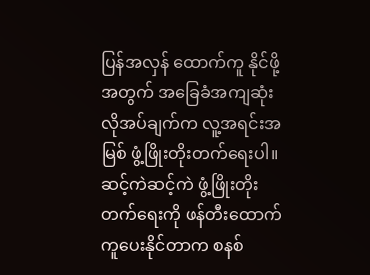ပြန်အလှန် ထောက်ကူ နိုင်ဖို့အတွက် အခြေခံအကျဆုံး လိုအပ်ချက်က လူ့အရင်းအမြစ် ဖွံ့ဖြိုးတိုးတက်ရေးပါ။ ဆင့်ကဲဆင့်ကဲ ဖွံ့ဖြိုးတိုးတက်ရေးကို ဖန်တီးထောက်ကူပေးနိုင်တာက စနစ်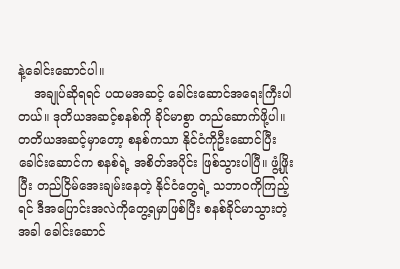နဲ့ခေါင်းဆောင်ပါ။
    အချုပ်ဆိုရရင် ပထမအဆင့် ခေါင်းဆောင်အရေးကြီးပါတယ်။ ဒုတိယအဆင့်စနစ်ကို ခိုင်မာစွာ တည်ဆောက်ဖို့ပါ။ တတိယအဆင့်မှာတော့ စနစ်ကသာ နိုင်ငံကိုဦးဆောင်ပြီး ခေါင်းဆောင်က စနစ်ရဲ့ အစိတ်အပိုင်း ဖြစ်သွားပါပြီ။ ဖွံ့ဖြိုးပြီး တည်ငြိမ်အေးချမ်းနေတဲ့ နိုင်ငံတွေရဲ့ သဘာဝကိုကြည့်ရင် ဒီအပြောင်းအလဲကိုတွေ့ရမှာဖြစ်ပြီး စနစ်ခိုင်မာသွားတဲ့အခါ ခေါင်းဆောင်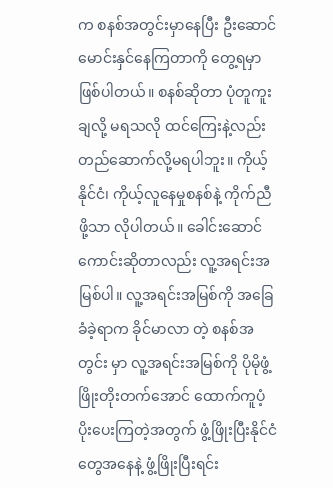က စနစ်အတွင်းမှာနေပြီး ဦးဆောင် မောင်းနှင်နေကြတာကို တွေ့ရမှာဖြစ်ပါတယ်။ စနစ်ဆိုတာ ပုံတူကူးချလို့ မရသလို ထင်ကြေးနဲ့လည်း တည်ဆောက်လို့မရပါဘူး။ ကိုယ့်နိုင်ငံ၊ ကိုယ့်လူနေမှုစနစ်နဲ့ ကိုက်ညီဖို့သာ လိုပါတယ်။ ခေါင်းဆောင် ကောင်းဆိုတာလည်း လူ့အရင်းအမြစ်ပါ။ လူ့အရင်းအမြစ်ကို အခြေခံခဲ့ရာက ခိုင်မာလာ တဲ့ စနစ်အတွင်း မှာ လူ့အရင်းအမြစ်ကို ပိုမိုဖွံ့ဖြိုးတိုးတက်အောင် ထောက်ကူပံ့ပိုးပေးကြတဲ့အတွက် ဖွံ့ဖြိုးပြီးနိုင်ငံတွေအနေနဲ့ ဖွံ့ဖြိုးပြီးရင်း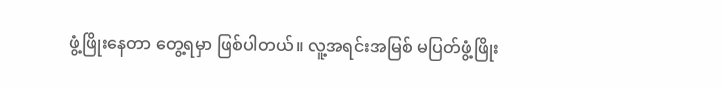ဖွံ့ဖြိုးနေတာ တွေ့ရမှာ ဖြစ်ပါတယ်။ လူ့အရင်းအမြစ် မပြတ်ဖွံ့ဖြိုး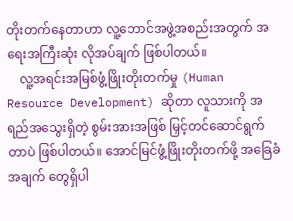တိုးတက်နေတာဟာ လူ့ဘောင်အဖွဲ့အစည်းအတွက် အရေးအကြီးဆုံး လိုအပ်ချက် ဖြစ်ပါတယ်။
    လူ့အရင်းအမြစ်ဖွံ့ဖြိုးတိုးတက်မှု (Human Resource Development) ဆိုတာ လူသားကို အရည်အသွေးရှိတဲ့ စွမ်းအားအဖြစ် မြှင့်တင်ဆောင်ရွက်တာပဲ ဖြစ်ပါတယ်။ အောင်မြင်ဖွံ့ဖြိုးတိုးတက်ဖို့ အခြေခံအချက် တွေရှိပါ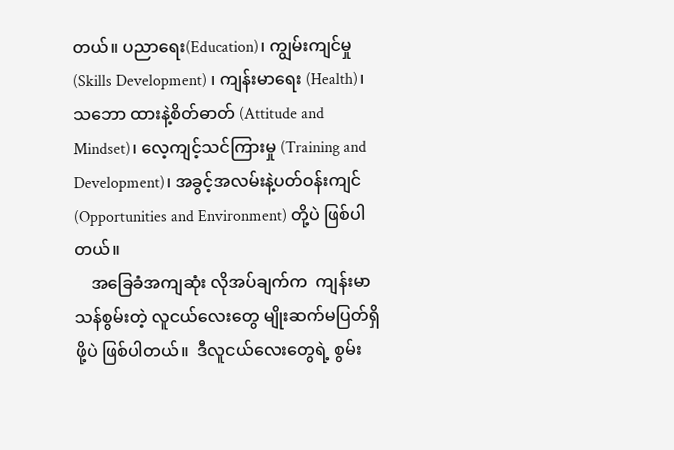တယ်။ ပညာရေး(Education)၊ ကျွမ်းကျင်မှု (Skills Development) ၊ ကျန်းမာရေး (Health)၊ သဘော ထားနဲ့စိတ်ဓာတ် (Attitude and Mindset)၊ လေ့ကျင့်သင်ကြားမှု (Training and Development)၊ အခွင့်အလမ်းနဲ့ပတ်ဝန်းကျင် (Opportunities and Environment) တို့ပဲ ဖြစ်ပါတယ်။
    အခြေခံအကျဆုံး လိုအပ်ချက်က  ကျန်းမာ သန်စွမ်းတဲ့ လူငယ်လေးတွေ မျိုးဆက်မပြတ်ရှိဖို့ပဲ ဖြစ်ပါတယ်။  ဒီလူငယ်လေးတွေရဲ့ စွမ်း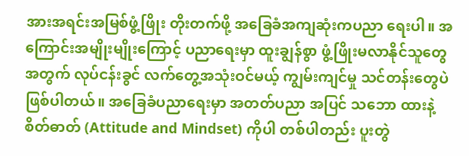အားအရင်းအမြစ်ဖွံ့ဖြိုး တိုးတက်ဖို့ အခြေခံအကျဆုံးကပညာ ရေးပါ။ အကြောင်းအမျိုးမျိုးကြောင့် ပညာရေးမှာ ထူးချွန်စွာ ဖွံ့ဖြိုးမလာနိုင်သူတွေအတွက် လုပ်ငန်းခွင် လက်တွေ့အသုံးဝင်မယ့် ကျွမ်းကျင်မှု သင်တန်းတွေပဲ ဖြစ်ပါတယ်။ အခြေခံပညာရေးမှာ အတတ်ပညာ အပြင် သဘော ထားနဲ့ စိတ်ဓာတ် (Attitude and Mindset) ကိုပါ တစ်ပါတည်း ပူးတွဲ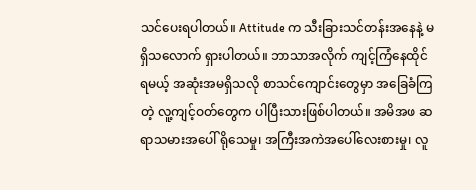သင်ပေးရပါတယ်။ Attitude က သီးခြားသင်တန်းအနေနဲ့ မရှိသလောက် ရှားပါတယ်။ ဘာသာအလိုက် ကျင့်ကြံနေထိုင်ရမယ့် အဆုံးအမရှိသလို စာသင်ကျောင်းတွေမှာ အခြေခံကြတဲ့ လူ့ကျင့်ဝတ်တွေက ပါပြီးသားဖြစ်ပါတယ်။ အမိအဖ ဆရာသမားအပေါ် ရိုသေမှု၊ အကြီးအကဲအပေါ်လေးစားမှု၊ လူ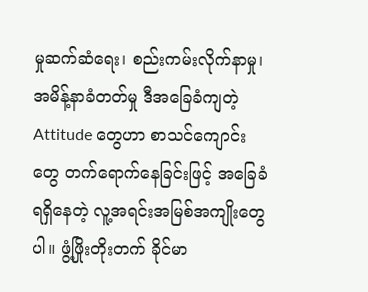မှုဆက်ဆံရေး၊ စည်းကမ်းလိုက်နာမှု၊ အမိန့်နာခံတတ်မှု ဒီအခြေခံကျတဲ့ Attitude တွေဟာ စာသင်ကျောင်းတွေ တက်ရောက်နေခြင်းဖြင့် အခြေခံ ရရှိနေတဲ့ လူ့အရင်းအမြစ်အကျိုးတွေပါ။ ဖွံ့ဖြိုးတိုးတက် ခိုင်မာ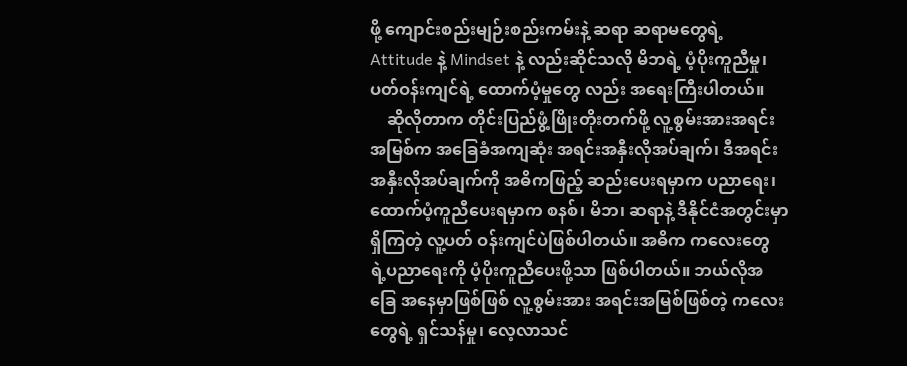ဖို့ ကျောင်းစည်းမျဉ်းစည်းကမ်းနဲ့ ဆရာ ဆရာမတွေရဲ့ Attitude နဲ့ Mindset နဲ့ လည်းဆိုင်သလို မိဘရဲ့ ပံ့ပိုးကူညီမှု၊ ပတ်ဝန်းကျင်ရဲ့ ထောက်ပံ့မှုတွေ လည်း အရေးကြီးပါတယ်။
    ဆိုလိုတာက တိုင်းပြည်ဖွံ့ဖြိုးတိုးတက်ဖို့ လူ့စွမ်းအားအရင်းအမြစ်က အခြေခံအကျဆုံး အရင်းအနှီးလိုအပ်ချက်၊ ဒီအရင်းအနှီးလိုအပ်ချက်ကို အဓိကဖြည့် ဆည်းပေးရမှာက ပညာရေး၊ ထောက်ပံ့ကူညီပေးရမှာက စနစ်၊ မိဘ၊ ဆရာနဲ့ ဒီနိုင်ငံအတွင်းမှာရှိကြတဲ့ လူ့ပတ် ဝန်းကျင်ပဲဖြစ်ပါတယ်။ အဓိက ကလေးတွေ ရဲ့ပညာရေးကို ပံ့ပိုးကူညီပေးဖို့သာ ဖြစ်ပါတယ်။ ဘယ်လိုအခြေ အနေမှာဖြစ်ဖြစ် လူ့စွမ်းအား အရင်းအမြစ်ဖြစ်တဲ့ ကလေးတွေရဲ့ ရှင်သန်မှု၊ လေ့လာသင်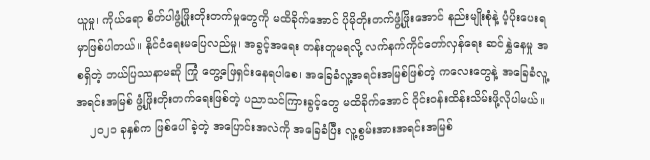ယူမှု၊ ကိုယ်ရော စိတ်ပါဖွံ့ဖြိုးတိုးတက်မှုတွေကို မထိခိုက်အောင် ပိုမိုတိုးတက်ဖွံ့ဖြိုးအောင် နည်းမျိုးစုံနဲ့ ပံ့ပိုးပေးရမှာဖြစ်ပါတယ်။ နိုင်ငံရေးမပြေလည်မှု၊ အခွင့်အရေး တန်းတူမရလို့ လက်နက်ကိုင်တော်လှန်ရေး ဆင်နွှဲနေမှု အစရှိတဲ့ ဘယ်ပြဿနာမဆို ကြုံ တွေ့ဖြေရှင်းနေရပါစေ၊ အခြေခံလူ့အရင်းအမြစ်ဖြစ်တဲ့ ကလေးတွေနဲ့ အခြေခံလူ့အရင်းအမြစ် ဖွံ့ဖြိုးတိုးတက်ရေးဖြစ်တဲ့ ပညာသင်ကြားခွင့်တွေ မထိခိုက်အောင် ဝိုင်းဝန်းထိန်းသိမ်းဖို့လိုပါမယ်။
    ၂၀၂၁ ခုနှစ်က ဖြစ်ပေါ်ခဲ့တဲ့ အပြောင်းအလဲကို အခြေခံပြီး လူ့စွမ်းအားအရင်းအမြစ်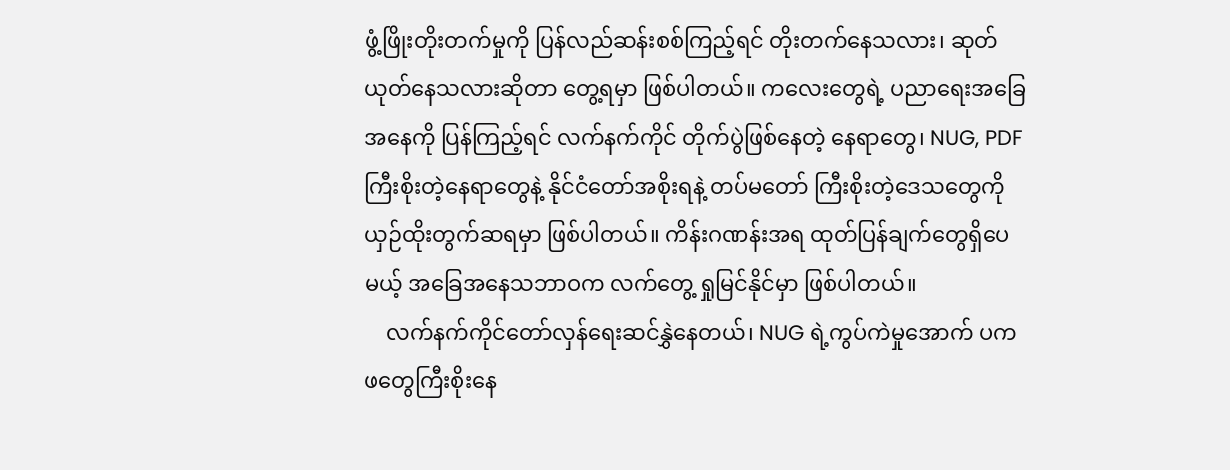ဖွံ့ဖြိုးတိုးတက်မှုကို ပြန်လည်ဆန်းစစ်ကြည့်ရင် တိုးတက်နေသလား၊ ဆုတ်ယုတ်နေသလားဆိုတာ တွေ့ရမှာ ဖြစ်ပါတယ်။ ကလေးတွေရဲ့ ပညာရေးအခြေအနေကို ပြန်ကြည့်ရင် လက်နက်ကိုင် တိုက်ပွဲဖြစ်နေတဲ့ နေရာတွေ၊ NUG, PDF ကြီးစိုးတဲ့နေရာတွေနဲ့ နိုင်ငံတော်အစိုးရနဲ့ တပ်မတော် ကြီးစိုးတဲ့ဒေသတွေကို ယှဉ်ထိုးတွက်ဆရမှာ ဖြစ်ပါတယ်။ ကိန်းဂဏန်းအရ ထုတ်ပြန်ချက်တွေရှိပေမယ့် အခြေအနေသဘာဝက လက်တွေ့ ရှုမြင်နိုင်မှာ ဖြစ်ပါတယ်။
    လက်နက်ကိုင်တော်လှန်ရေးဆင်နွှဲနေတယ်၊ NUG ရဲ့ကွပ်ကဲမှုအောက် ပကဖတွေကြီးစိုးနေ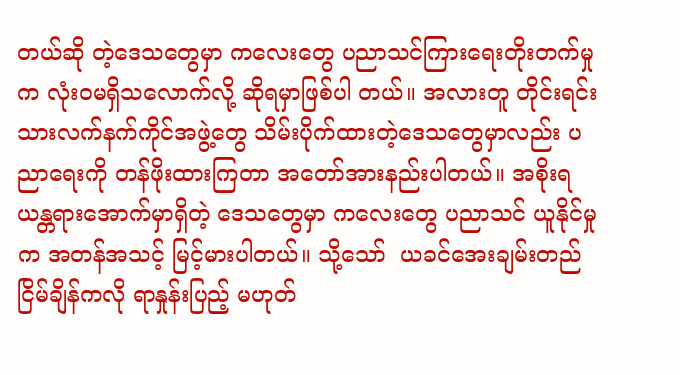တယ်ဆို တဲ့ဒေသတွေမှာ ကလေးတွေ ပညာသင်ကြားရေးတိုးတက်မှုက လုံးဝမရှိသလောက်လို့ ဆိုရမှာဖြစ်ပါ တယ်။ အလားတူ တိုင်းရင်းသားလက်နက်ကိုင်အဖွဲ့တွေ သိမ်းပိုက်ထားတဲ့ဒေသတွေမှာလည်း ပညာရေးကို တန်ဖိုးထားကြတာ အတော်အားနည်းပါတယ်။ အစိုးရယန္တရားအောက်မှာရှိတဲ့ ဒေသတွေမှာ ကလေးတွေ ပညာသင် ယူနိုင်မှုက အတန်အသင့် မြင့်မားပါတယ်။ သို့သော်  ယခင်အေးချမ်းတည်ငြိမ်ချိန်ကလို ရာနှုန်းပြည့် မဟုတ်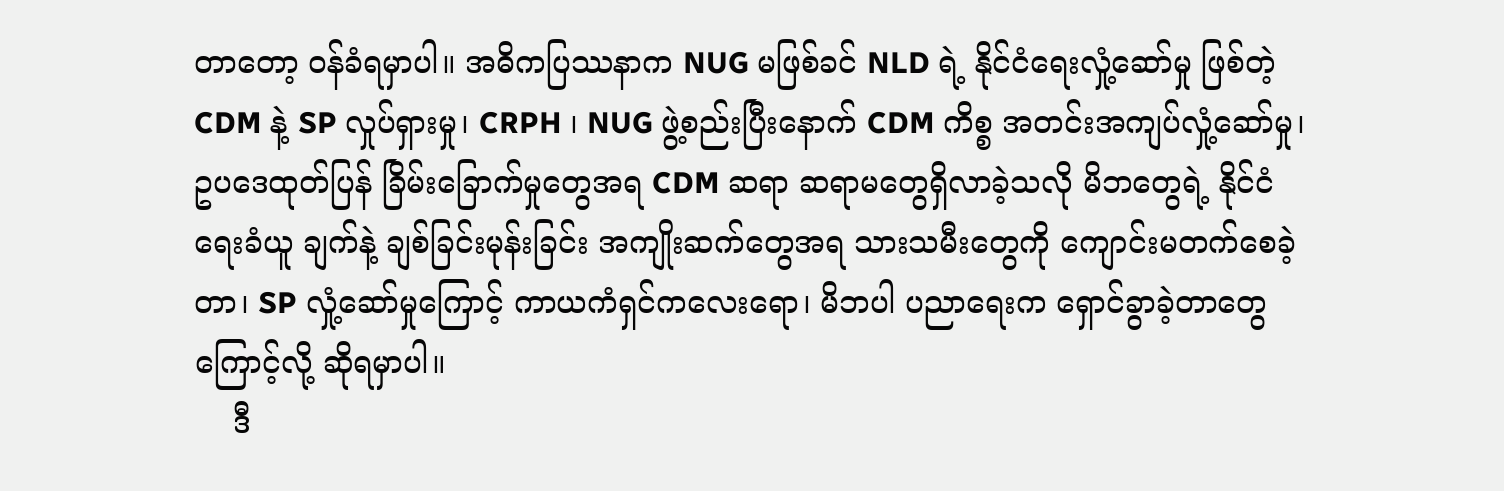တာတော့ ဝန်ခံရမှာပါ။ အဓိကပြဿနာက NUG မဖြစ်ခင် NLD ရဲ့ နိုင်ငံရေးလှုံ့ဆော်မှု ဖြစ်တဲ့ CDM နဲ့ SP လှုပ်ရှားမှု၊ CRPH ၊ NUG ဖွဲ့စည်းပြီးနောက် CDM ကိစ္စ အတင်းအကျပ်လှုံ့ဆော်မှု၊ ဥပဒေထုတ်ပြန် ခြိမ်းခြောက်မှုတွေအရ CDM ဆရာ ဆရာမတွေရှိလာခဲ့သလို မိဘတွေရဲ့ နိုင်ငံရေးခံယူ ချက်နဲ့ ချစ်ခြင်းမုန်းခြင်း အကျိုးဆက်တွေအရ သားသမီးတွေကို ကျောင်းမတက်စေခဲ့တာ၊ SP လှုံ့ဆော်မှုကြောင့် ကာယကံရှင်ကလေးရော၊ မိဘပါ ပညာရေးက ရှောင်ခွာခဲ့တာတွေကြောင့်လို့ ဆိုရမှာပါ။
    ဒီ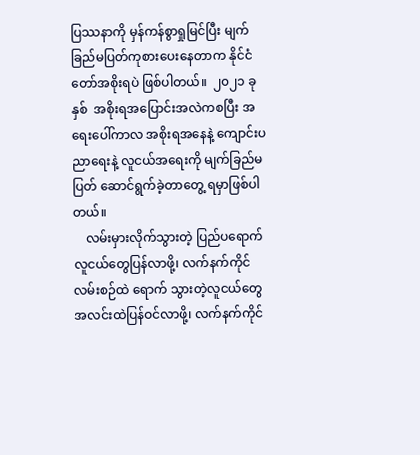ပြဿနာကို မှန်ကန်စွာရှုမြင်ပြီး မျက်ခြည်မပြတ်ကုစားပေးနေတာက နိုင်ငံတော်အစိုးရပဲ ဖြစ်ပါတယ်။  ၂၀၂၁ ခုနှစ်  အစိုးရအပြောင်းအလဲကစပြီး အရေးပေါ်ကာလ အစိုးရအနေနဲ့ ကျောင်းပညာရေးနဲ့ လူငယ်အရေးကို မျက်ခြည်မပြတ် ဆောင်ရွက်ခဲ့တာတွေ့ ရမှာဖြစ်ပါတယ်။
    လမ်းမှားလိုက်သွားတဲ့ ပြည်ပရောက်လူငယ်တွေပြန်လာဖို့၊ လက်နက်ကိုင်လမ်းစဉ်ထဲ ရောက် သွားတဲ့လူငယ်တွေ အလင်းထဲပြန်ဝင်လာဖို့၊ လက်နက်ကိုင်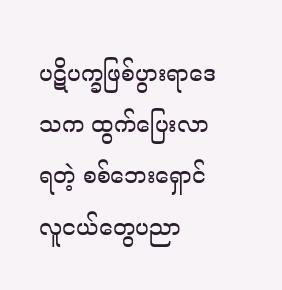ပဋိပက္ခဖြစ်ပွားရာဒေသက ထွက်ပြေးလာရတဲ့ စစ်ဘေးရှောင်လူငယ်တွေပညာ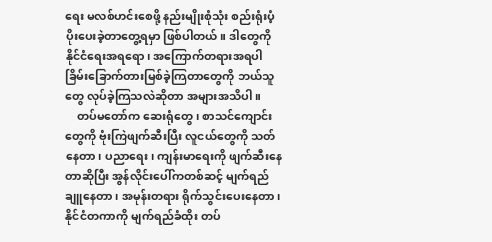ရေး မလစ်ဟင်းစေဖို့ နည်းမျိုးစုံသုံး စည်းရုံးပံ့ပိုးပေးခဲ့တာတွေ့ရမှာ ဖြစ်ပါတယ်။ ဒါတွေကို နိုင်ငံရေးအရရော၊ အကြောက်တရားအရပါ ခြိမ်းခြောက်တားမြစ်ခဲ့ကြတာတွေကို ဘယ်သူတွေ လုပ်ခဲ့ကြသလဲဆိုတာ အများအသိပါ။
    တပ်မတော်က ဆေးရုံတွေ၊ စာသင်ကျောင်းတွေကို ဗုံးကြဲဖျက်ဆီးပြီး လူငယ်တွေကို သတ်နေတာ၊ ပညာရေး၊ ကျန်းမာရေးကို ဖျက်ဆီးနေတာဆိုပြီး အွန်လိုင်းပေါ်ကတစ်ဆင့် မျက်ရည်ချူနေတာ၊ အမုန်းတရား ရိုက်သွင်းပေးနေတာ၊ နိုင်ငံတကာကို မျက်ရည်ခံထိုး တပ်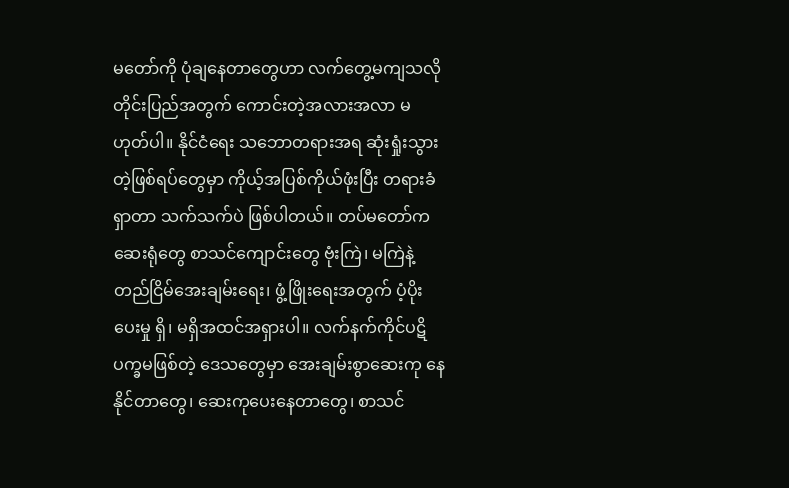မတော်ကို ပုံချနေတာတွေဟာ လက်တွေ့မကျသလို တိုင်းပြည်အတွက် ကောင်းတဲ့အလားအလာ မဟုတ်ပါ။ နိုင်ငံရေး သဘောတရားအရ ဆုံးရှုံးသွားတဲ့ဖြစ်ရပ်တွေမှာ ကိုယ့်အပြစ်ကိုယ်ဖုံးပြီး တရားခံရှာတာ သက်သက်ပဲ ဖြစ်ပါတယ်။ တပ်မတော်က ဆေးရုံတွေ စာသင်ကျောင်းတွေ ဗုံးကြဲ၊ မကြဲနဲ့ တည်ငြိမ်အေးချမ်းရေး၊ ဖွံ့ဖြိုးရေးအတွက် ပံ့ပိုးပေးမှု ရှိ၊ မရှိအထင်အရှားပါ။ လက်နက်ကိုင်ပဋိပက္ခမဖြစ်တဲ့ ဒေသတွေမှာ အေးချမ်းစွာဆေးကု နေနိုင်တာတွေ၊ ဆေးကုပေးနေတာတွေ၊ စာသင်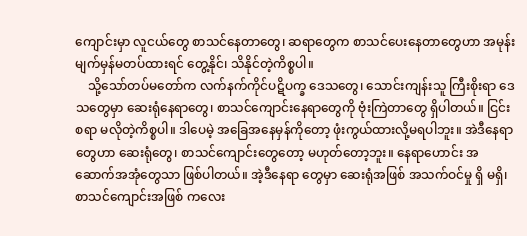ကျောင်းမှာ လူငယ်တွေ စာသင်နေတာတွေ၊ ဆရာတွေက စာသင်ပေးနေတာတွေဟာ အမုန်းမျက်မှန်မတပ်ထားရင် တွေ့နိုင်၊ သိနိုင်တဲ့ကိစ္စပါ။
    သို့သော်တပ်မတော်က လက်နက်ကိုင်ပဋိပက္ခ ဒေသတွေ၊ သောင်းကျန်းသူ ကြီးစိုးရာ ဒေသတွေမှာ ဆေးရုံနေရာတွေ၊ စာသင်ကျောင်းနေရာတွေကို ဗုံးကြဲတာတွေ ရှိပါတယ်။ ငြင်းစရာ မလိုတဲ့ကိစ္စပါ။ ဒါပေမဲ့ အခြေအနေမှန်ကိုတော့ ဖုံးကွယ်ထားလို့မရပါဘူး။ အဲဒီနေရာတွေဟာ ဆေးရုံတွေ၊ စာသင်ကျောင်းတွေတော့ မဟုတ်တော့ဘူး။ နေရာဟောင်း အဆောက်အအုံတွေသာ ဖြစ်ပါတယ်။ အဲ့ဒီနေရာ တွေမှာ ဆေးရုံအဖြစ် အသက်ဝင်မှု ရှိ မရှိ၊ စာသင်ကျောင်းအဖြစ် ကလေး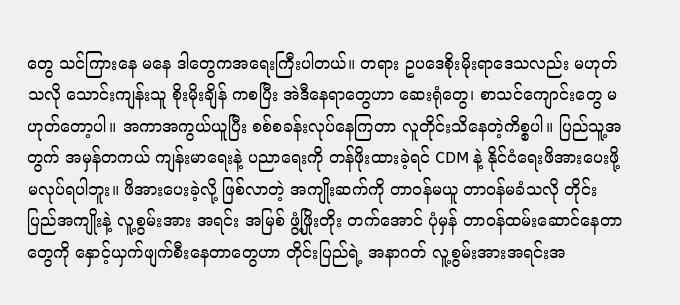တွေ သင်ကြားနေ မနေ ဒါတွေကအရေးကြီးပါတယ်။ တရား ဥပဒေစိုးမိုးရာဒေသလည်း မဟုတ်သလို သောင်းကျန်းသူ စိုးမိုးချိန် ကစပြီး အဲဒီနေရာတွေဟာ ဆေးရုံတွေ၊ စာသင်ကျောင်းတွေ မဟုတ်တော့ပါ။ အကာအကွယ်ယူပြီး စစ်စခန်းလုပ်နေကြတာ လူတိုင်းသိနေတဲ့ကိစ္စပါ။ ပြည်သူ့အတွက် အမှန်တကယ် ကျန်းမာရေးနဲ့ ပညာရေးကို တန်ဖိုးထားခဲ့ရင် CDM နဲ့ နိုင်ငံရေးဖိအားပေးဖို့ မလုပ်ရပါဘူး။ ဖိအားပေးခဲ့လို့ ဖြစ်လာတဲ့ အကျိုးဆက်ကို တာဝန်မယူ တာဝန်မခံသလို တိုင်းပြည်အကျိုးနဲ့ လူ့စွမ်းအား အရင်း အမြစ် ဖွံ့ဖြိုးတိုး တက်အောင် ပုံမှန် တာဝန်ထမ်းဆောင်နေတာတွေကို နှောင့်ယှက်ဖျက်စီးနေတာတွေဟာ တိုင်းပြည်ရဲ့ အနာဂတ် လူ့စွမ်းအားအရင်းအ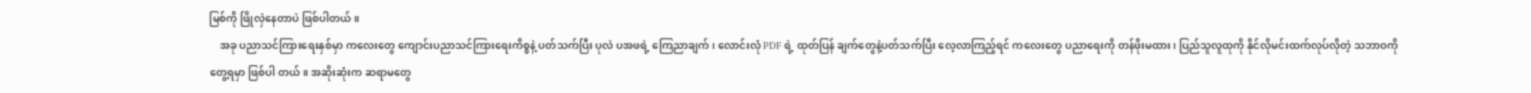မြစ်ကို ဖြိုလှဲနေတာပဲ ဖြစ်ပါတယ်။
    အခု ပညာသင်ကြားရေးနှစ်မှာ ကလေးတွေ ကျောင်းပညာသင်ကြားရေးကိစ္စနဲ့ ပတ်သက်ပြီး ပုလဲ ပအဖရဲ့ ကြေညာချက်၊ လောင်းလုံ PDF ရဲ့ ထုတ်ပြန် ချက်တွေနဲ့ပတ်သက်ပြီး လေ့လာကြည့်ရင် ကလေးတွေ ပညာရေးကို တန်ဖိုးမထား၊ ပြည်သူလူထုကို နိုင်လိုမင်းထက်လုပ်လိုတဲ့ သဘာဝကိုတွေ့ရမှာ ဖြစ်ပါ တယ်။ အဆိုးဆုံးက ဆရာမတွေ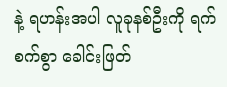နဲ့ ရဟန်းအပါ လူခုနစ်ဦးကို ရက်စက်စွာ ခေါင်းဖြတ်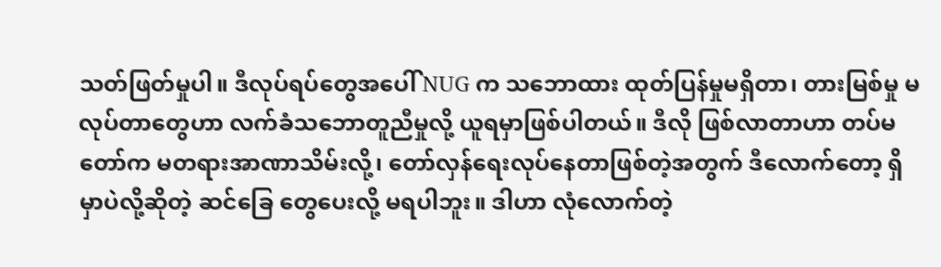သတ်ဖြတ်မှုပါ။ ဒီလုပ်ရပ်တွေအပေါ် NUG က သဘောထား ထုတ်ပြန်မှုမရှိတာ၊ တားမြစ်မှု မလုပ်တာတွေဟာ လက်ခံသဘောတူညီမှုလို့ ယူရမှာဖြစ်ပါတယ်။ ဒီလို ဖြစ်လာတာဟာ တပ်မတော်က မတရားအာဏာသိမ်းလို့၊ တော်လှန်ရေးလုပ်နေတာဖြစ်တဲ့အတွက် ဒီလောက်တော့ ရှိမှာပဲလို့ဆိုတဲ့ ဆင်ခြေ တွေပေးလို့ မရပါဘူး။ ဒါဟာ လုံလောက်တဲ့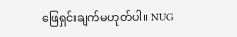ဖြေရှင်းချက်မဟုတ်ပါ။ NUG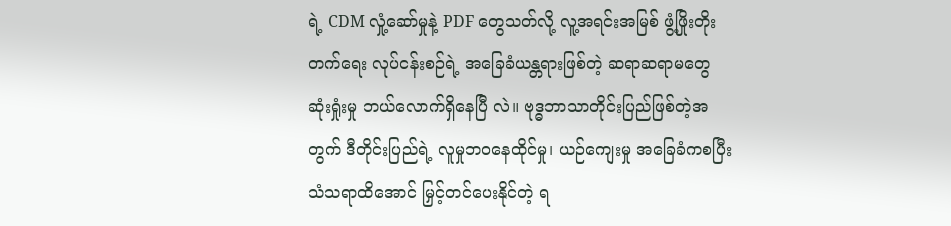ရဲ့ CDM လှုံ့ဆော်မှုနဲ့ PDF တွေသတ်လို့ လူ့အရင်းအမြစ် ဖွံ့ဖြိုးတိုးတက်ရေး လုပ်ငန်းစဉ်ရဲ့ အခြေခံယန္တရားဖြစ်တဲ့ ဆရာဆရာမတွေ ဆုံးရှုံးမှု ဘယ်လောက်ရှိနေပြီ လဲ။ ဗုဒ္ဓဘာသာတိုင်းပြည်ဖြစ်တဲ့အတွက် ဒီတိုင်းပြည်ရဲ့ လူမှုဘဝနေထိုင်မှု၊ ယဉ်ကျေးမှု အခြေခံကစပြီး သံသရာထိအောင် မြှင့်တင်ပေးနိုင်တဲ့ ရ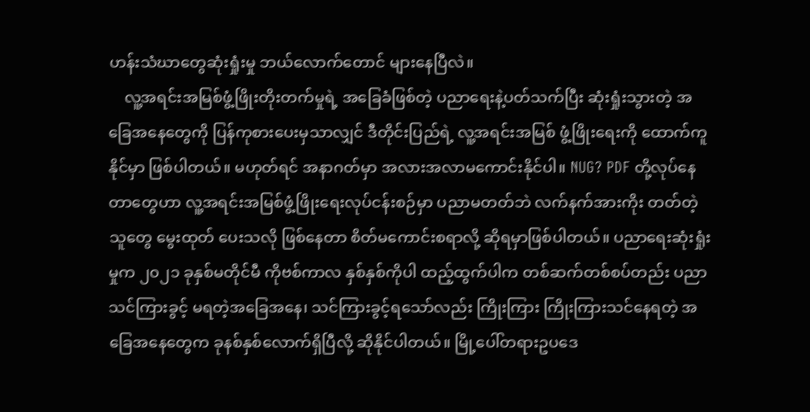ဟန်းသံဃာတွေဆုံးရှုံးမှု ဘယ်လောက်တောင် များနေပြီလဲ။
    လူ့အရင်းအမြစ်ဖွံ့ဖြိုးတိုးတက်မှုရဲ့ အခြေခံဖြစ်တဲ့ ပညာရေးနဲ့ပတ်သက်ပြီး ဆုံးရှုံးသွားတဲ့ အခြေအနေတွေကို ပြန်ကုစားပေးမှသာလျှင် ဒီတိုင်းပြည်ရဲ့ လူ့အရင်းအမြစ် ဖွံ့ဖြိုးရေးကို ထောက်ကူနိုင်မှာ ဖြစ်ပါတယ်။ မဟုတ်ရင် အနာဂတ်မှာ အလားအလာမကောင်းနိုင်ပါ။ NUG? PDF တို့လုပ်နေတာတွေဟာ လူ့အရင်းအမြစ်ဖွံ့ဖြိုးရေးလုပ်ငန်းစဉ်မှာ ပညာမတတ်ဘဲ လက်နက်အားကိုး တတ်တဲ့သူတွေ မွေးထုတ် ပေးသလို ဖြစ်နေတာ စိတ်မကောင်းစရာလို့ ဆိုရမှာဖြစ်ပါတယ်။ ပညာရေးဆုံးရှုံးမှုက ၂၀၂၁ ခုနှစ်မတိုင်မီ ကိုဗစ်ကာလ နှစ်နှစ်ကိုပါ ထည့်ထွက်ပါက တစ်ဆက်တစ်စပ်တည်း ပညာသင်ကြားခွင့် မရတဲ့အခြေအနေ၊ သင်ကြားခွင့်ရသော်လည်း ကြိုးကြား ကြိုးကြားသင်နေရတဲ့ အခြေအနေတွေက ခုနစ်နှစ်လောက်ရှိပြီလို့ ဆိုနိုင်ပါတယ်။ မြို့ပေါ်တရားဥပဒေ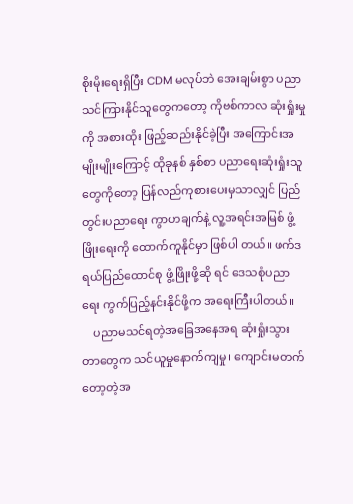စိုးမိုးရေးရှိပြီး CDM မလုပ်ဘဲ အေးချမ်းစွာ ပညာသင်ကြားနိုင်သူတွေကတော့ ကိုဗစ်ကာလ ဆုံးရှုံးမှုကို အစားထိုး ဖြည့်ဆည်းနိုင်ခဲ့ပြီး အကြောင်းအမျိုးမျိုးကြောင့် ထိုခုနစ် နှစ်စာ ပညာရေးဆုံးရှုံးသူတွေကိုတော့ ပြန်လည်ကုစားပေးမှသာလျှင် ပြည်တွင်းပညာရေး ကွာဟချက်နဲ့ လူ့အရင်းအမြစ် ဖွံ့ဖြိုးရေးကို ထောက်ကူနိုင်မှာ ဖြစ်ပါ တယ်။ ဖက်ဒရယ်ပြည်ထောင်စု ဖွံ့ဖြိုးဖို့ဆို ရင် ဒေသစုံပညာရေး ကွက်ပြည့်နင်းနိုင်ဖို့က အရေးကြီးပါတယ်။
    ပညာမသင်ရတဲ့အခြေအနေအရ ဆုံးရှုံးသွားတာတွေက သင်ယူမှုနောက်ကျမှု၊ ကျောင်းမတက်တော့တဲ့အ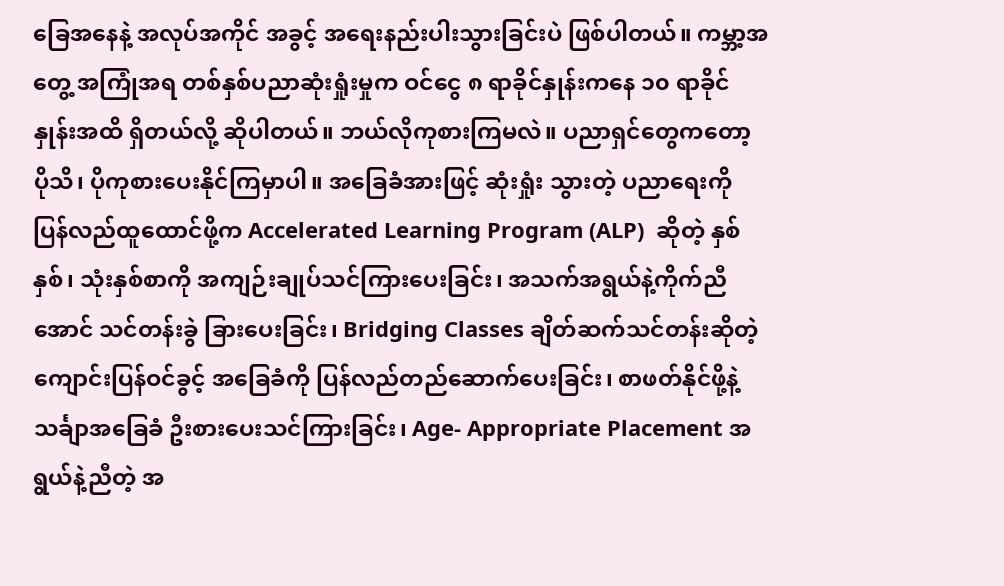ခြေအနေနဲ့ အလုပ်အကိုင် အခွင့် အရေးနည်းပါးသွားခြင်းပဲ ဖြစ်ပါတယ်။ ကမ္ဘာ့အတွေ့ အကြုံအရ တစ်နှစ်ပညာဆုံးရှုံးမှုက ဝင်ငွေ ၈ ရာခိုင်နှုန်းကနေ ၁၀ ရာခိုင်နှုန်းအထိ ရှိတယ်လို့ ဆိုပါတယ်။ ဘယ်လိုကုစားကြမလဲ။ ပညာရှင်တွေကတော့ ပိုသိ၊ ပိုကုစားပေးနိုင်ကြမှာပါ။ အခြေခံအားဖြင့် ဆုံးရှုံး သွားတဲ့ ပညာရေးကို ပြန်လည်ထူထောင်ဖို့က Accelerated Learning Program (ALP)  ဆိုတဲ့ နှစ်နှစ်၊ သုံးနှစ်စာကို အကျဉ်းချုပ်သင်ကြားပေးခြင်း၊ အသက်အရွယ်နဲ့ကိုက်ညီအောင် သင်တန်းခွဲ ခြားပေးခြင်း၊ Bridging Classes ချိတ်ဆက်သင်တန်းဆိုတဲ့ ကျောင်းပြန်ဝင်ခွင့် အခြေခံကို ပြန်လည်တည်ဆောက်ပေးခြင်း၊ စာဖတ်နိုင်ဖို့နဲ့ သင်္ချာအခြေခံ ဦးစားပေးသင်ကြားခြင်း၊ Age- Appropriate Placement အရွယ်နဲ့ညီတဲ့ အ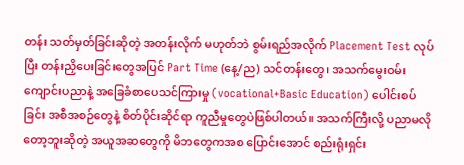တန်း သတ်မှတ်ခြင်းဆိုတဲ့ အတန်းလိုက် မဟုတ်ဘဲ စွမ်းရည်အလိုက် Placement Test လုပ်ပြီး တန်းညှိပေးခြင်းတွေအပြင် Part Time (နေ့/ည) သင်တန်းတွေ၊ အသက်မွေးဝမ်းကျောင်းပညာနဲ့ အခြေခံစာပေသင်ကြားမှု (vocational+Basic Education) ပေါင်းစပ်ခြင်း အစီအစဉ်တွေနဲ့ စိတ်ပိုင်းဆိုင်ရာ ကူညီမှုတွေပဲဖြစ်ပါတယ်။ အသက်ကြီးလို့ ပညာမလိုတော့ဘူးဆိုတဲ့ အယူအဆတွေကို မိဘတွေကအစ ပြောင်းအောင် စည်းရုံးရှင်း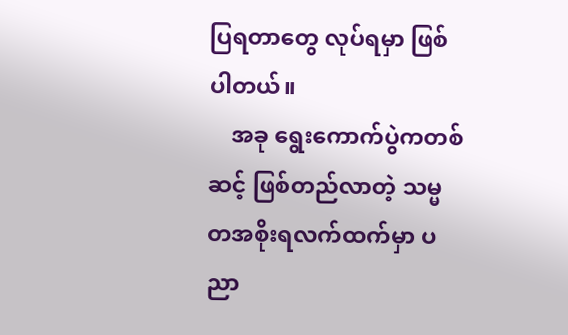ပြရတာတွေ လုပ်ရမှာ ဖြစ်ပါတယ်။
    အခု ရွေးကောက်ပွဲကတစ်ဆင့် ဖြစ်တည်လာတဲ့ သမ္မတအစိုးရလက်ထက်မှာ ပညာ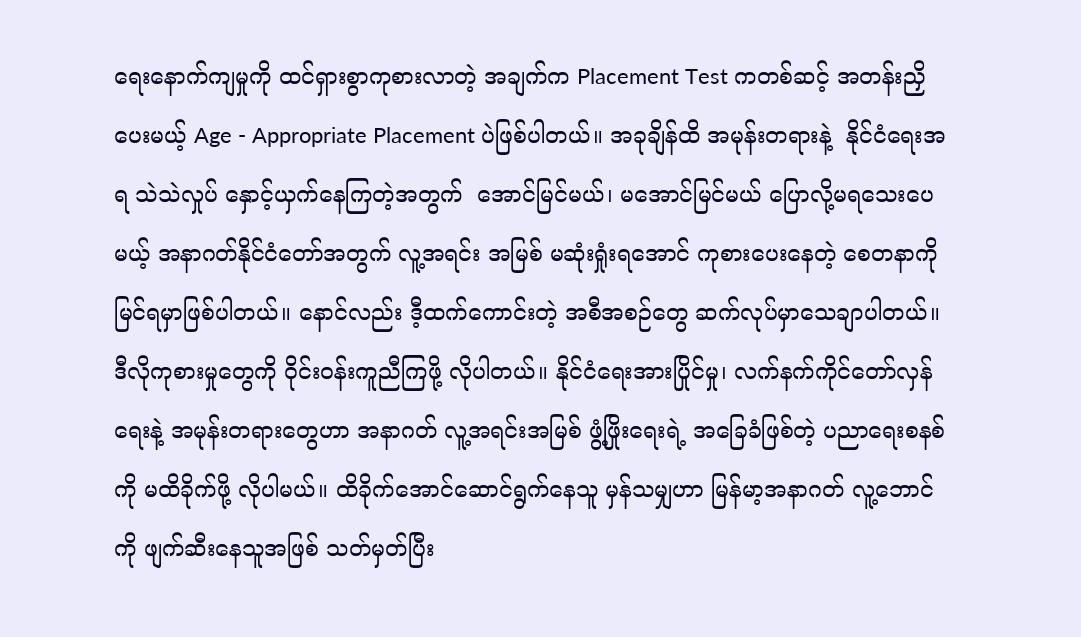ရေးနောက်ကျမှုကို ထင်ရှားစွာကုစားလာတဲ့ အချက်က Placement Test ကတစ်ဆင့် အတန်းညှိပေးမယ့် Age - Appropriate Placement ပဲဖြစ်ပါတယ်။ အခုချိန်ထိ အမုန်းတရားနဲ့  နိုင်ငံရေးအရ သဲသဲလှုပ် နှောင့်ယှက်နေကြတဲ့အတွက်  အောင်မြင်မယ်၊ မအောင်မြင်မယ် ပြောလို့မရသေးပေမယ့် အနာဂတ်နိုင်ငံတော်အတွက် လူ့အရင်း အမြစ် မဆုံးရှုံးရအောင် ကုစားပေးနေတဲ့ စေတနာကို မြင်ရမှာဖြစ်ပါတယ်။ နောင်လည်း ဒီ့ထက်ကောင်းတဲ့ အစီအစဉ်တွေ ဆက်လုပ်မှာသေချာပါတယ်။ ဒီလိုကုစားမှုတွေကို ဝိုင်းဝန်းကူညီကြဖို့ လိုပါတယ်။ နိုင်ငံရေးအားပြိုင်မှု၊ လက်နက်ကိုင်တော်လှန်ရေးနဲ့ အမုန်းတရားတွေဟာ အနာဂတ် လူ့အရင်းအမြစ် ဖွံ့ဖြိုးရေးရဲ့ အခြေခံဖြစ်တဲ့ ပညာရေးစနစ်ကို မထိခိုက်ဖို့ လိုပါမယ်။ ထိခိုက်အောင်ဆောင်ရွက်နေသူ မှန်သမျှဟာ မြန်မာ့အနာဂတ် လူ့ဘောင်ကို ဖျက်ဆီးနေသူအဖြစ် သတ်မှတ်ပြီး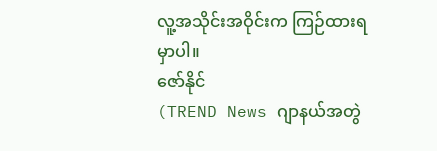လူ့အသိုင်းအဝိုင်းက ကြဉ်ထားရမှာပါ။
ဇော်နိုင်
(TREND News ဂျာနယ်အတွဲ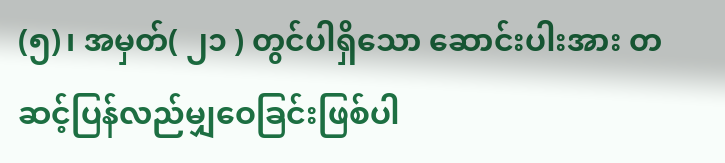(၅)၊ အမှတ်( ၂၁ ) တွင်ပါရှိသော ဆောင်းပါးအား တဆင့်ပြန်လည်မျှဝေခြင်းဖြစ်ပါ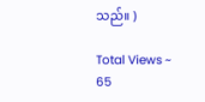သည်။ )

Total Views ~ 65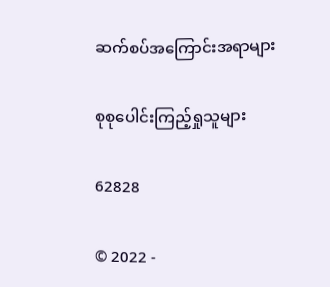ဆက်စပ်အကြောင်းအရာများ

စုစုပေါင်းကြည့်ရှုသူများ

62828

© 2022 -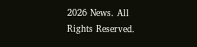2026 News. All Rights Reserved.